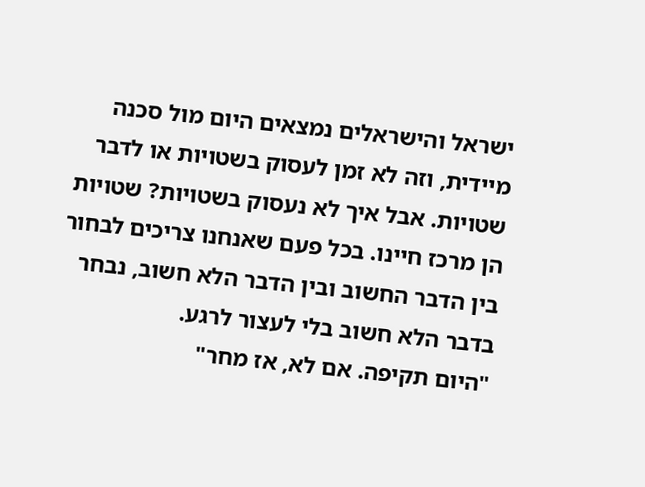ישראל והישראלים נמצאים היום מול סכנה מיידית, וזה לא זמן לעסוק בשטויות או לדבר שטויות. אבל איך לא נעסוק בשטויות? שטויות הן מרכז חיינו. בכל פעם שאנחנו צריכים לבחור בין הדבר החשוב ובין הדבר הלא חשוב, נבחר בדבר הלא חשוב בלי לעצור לרגע.
"היום תקיפה. אם לא, אז מחר"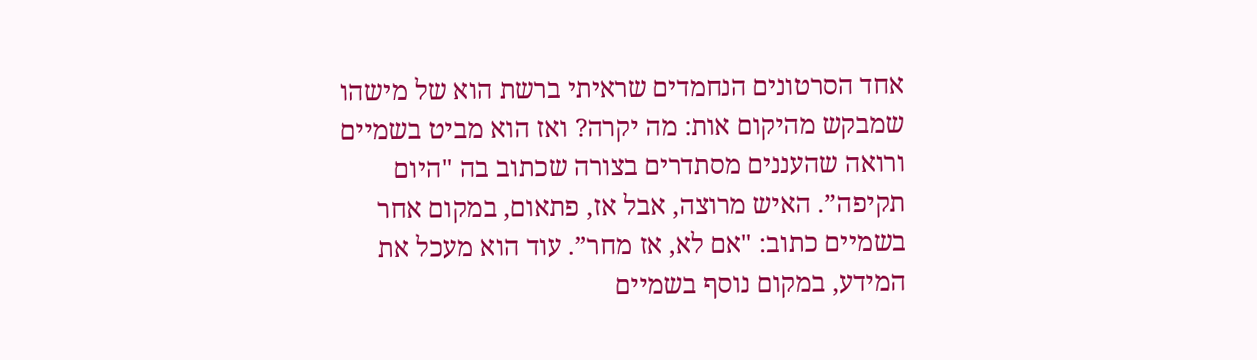אחד הסרטונים הנחמדים שראיתי ברשת הוא של מישהו שמבקש מהיקום אות: מה יקרה? ואז הוא מביט בשמיים ורואה שהעננים מסתדרים בצורה שכתוב בה "היום תקיפה”. האיש מרוצה, אבל אז, פתאום, במקום אחר בשמיים כתוב: "אם לא, אז מחר”. עוד הוא מעכל את המידע, במקום נוסף בשמיים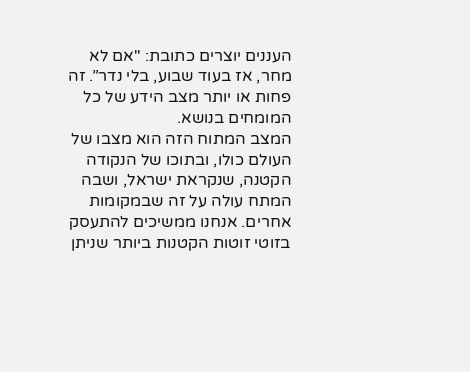העננים יוצרים כתובת: "אם לא מחר, אז בעוד שבוע, בלי נדר”. זה פחות או יותר מצב הידע של כל המומחים בנושא.
המצב המתוח הזה הוא מצבו של העולם כולו, ובתוכו של הנקודה הקטנה, שנקראת ישראל, ושבה המתח עולה על זה שבמקומות אחרים. אנחנו ממשיכים להתעסק בזוטי זוטות הקטנות ביותר שניתן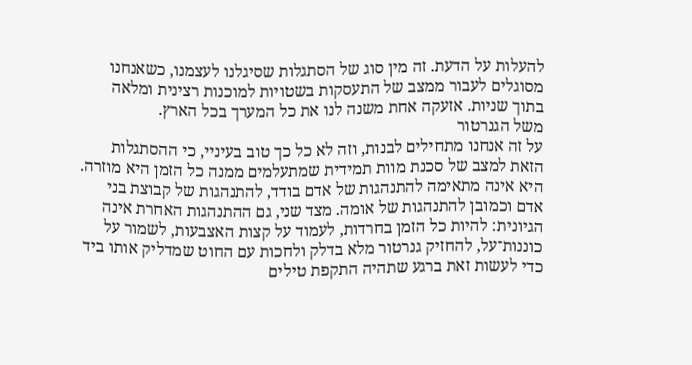להעלות על הדעת. זה מין סוג של הסתגלות שסיגלנו לעצמנו, כשאנחנו מסוגלים לעבור ממצב של התעסקות בשטויות למוכנות רצינית ומלאה בתוך שניות. אזעקה אחת משנה לנו את כל המערך בכל הארץ.
משל הגנרטור
על זה אנחנו מתחילים לבנות, וזה לא כל כך טוב בעיניי, כי ההסתגלות הזאת למצב של סכנת מוות תמידית שמתעלמים ממנה כל הזמן היא מוזרה. היא אינה מתאימה להתנהגות של אדם בודד, להתנהגות של קבוצת בני אדם וכמובן להתנהגות של אומה. מצד שני, גם ההתנהגות האחרת אינה הגיונית: להיות כל הזמן בחרדות, לעמוד על קצות האצבעות, לשמור על כוננות־על, להחזיק גנרטור מלא בדלק ולחכות עם החוט שמדליק אותו ביד כדי לעשות זאת ברגע שתהיה התקפת טילים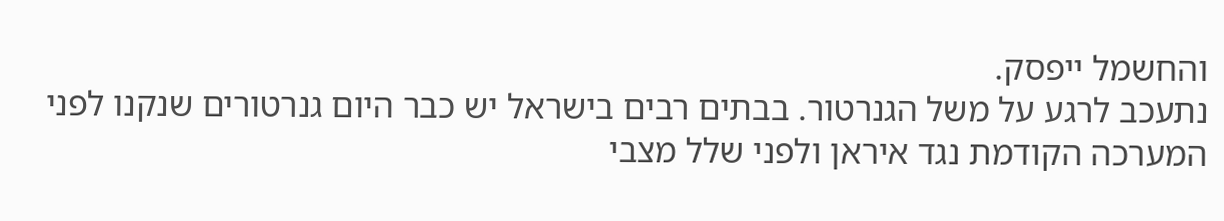והחשמל ייפסק.
נתעכב לרגע על משל הגנרטור. בבתים רבים בישראל יש כבר היום גנרטורים שנקנו לפני המערכה הקודמת נגד איראן ולפני שלל מצבי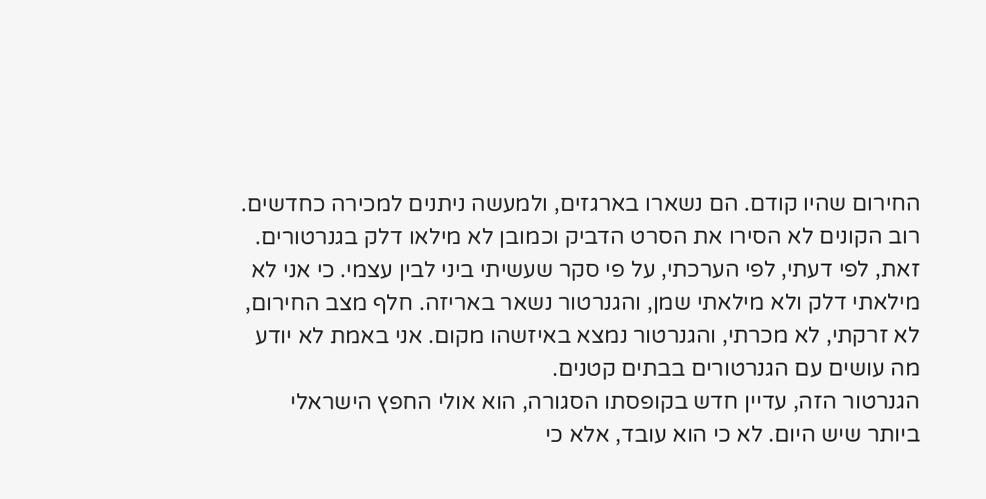החירום שהיו קודם. הם נשארו בארגזים, ולמעשה ניתנים למכירה כחדשים. רוב הקונים לא הסירו את הסרט הדביק וכמובן לא מילאו דלק בגנרטורים. זאת, לפי דעתי, לפי הערכתי, על פי סקר שעשיתי ביני לבין עצמי. כי אני לא מילאתי דלק ולא מילאתי שמן, והגנרטור נשאר באריזה. חלף מצב החירום, לא זרקתי, לא מכרתי, והגנרטור נמצא באיזשהו מקום. אני באמת לא יודע מה עושים עם הגנרטורים בבתים קטנים.
הגנרטור הזה, עדיין חדש בקופסתו הסגורה, הוא אולי החפץ הישראלי ביותר שיש היום. לא כי הוא עובד, אלא כי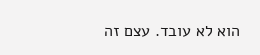הוא לא עובד. עצם זה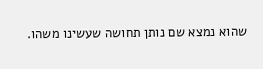שהוא נמצא שם נותן תחושה שעשינו משהו.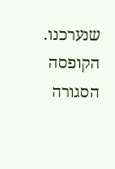שנערכנו. הקופסה הסגורה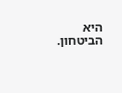היא הביטחון.